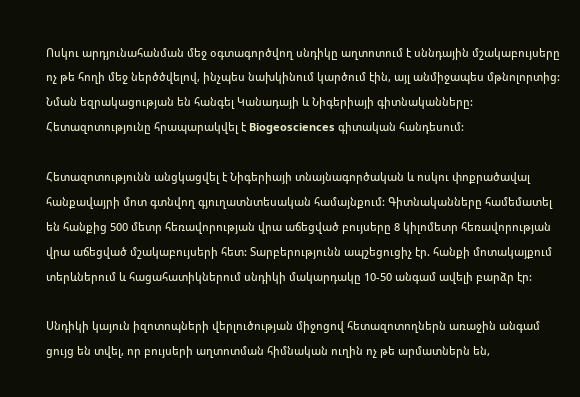Ոսկու արդյունահանման մեջ օգտագործվող սնդիկը աղտոտում է սննդային մշակաբույսերը ոչ թե հողի մեջ ներծծվելով, ինչպես նախկինում կարծում էին, այլ անմիջապես մթնոլորտից: Նման եզրակացության են հանգել Կանադայի և Նիգերիայի գիտնականները: Հետազոտությունը հրապարակվել է Biogeosciences գիտական հանդեսում:

Հետազոտությունն անցկացվել է Նիգերիայի տնայնագործական և ոսկու փոքրածավալ հանքավայրի մոտ գտնվող գյուղատնտեսական համայնքում: Գիտնականները համեմատել են հանքից 500 մետր հեռավորության վրա աճեցված բույսերը 8 կիլոմետր հեռավորության վրա աճեցված մշակաբույսերի հետ: Տարբերությունն ապշեցուցիչ էր. հանքի մոտակայքում տերևներում և հացահատիկներում սնդիկի մակարդակը 10-50 անգամ ավելի բարձր էր:

Սնդիկի կայուն իզոտոպների վերլուծության միջոցով հետազոտողներն առաջին անգամ ցույց են տվել, որ բույսերի աղտոտման հիմնական ուղին ոչ թե արմատներն են,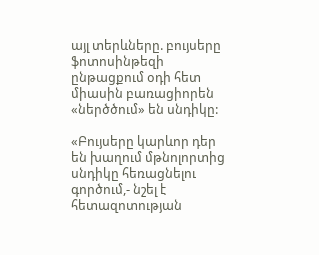այլ տերևները. բույսերը ֆոտոսինթեզի ընթացքում օդի հետ միասին բառացիորեն «ներծծում» են սնդիկը:

«Բույսերը կարևոր դեր են խաղում մթնոլորտից սնդիկը հեռացնելու գործում,- նշել է հետազոտության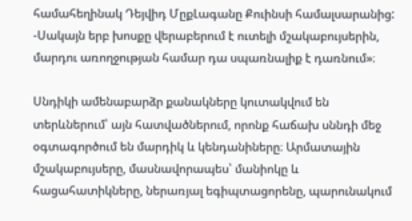համահեղինակ Դեյվիդ ՄըքԼագանը Քուինսի համալսարանից: -Սակայն երբ խոսքը վերաբերում է ուտելի մշակաբույսերին, մարդու առողջության համար դա սպառնալիք է դառնում»։

Սնդիկի ամենաբարձր քանակները կուտակվում են տերևներում՝ այն հատվածներում, որոնք հաճախ սննդի մեջ օգտագործում են մարդիկ և կենդանիները։ Արմատային մշակաբույսերը, մասնավորապես՝ մանիոկը և հացահատիկները, ներառյալ եգիպտացորենը, պարունակում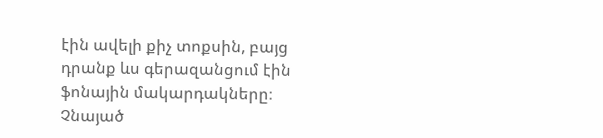էին ավելի քիչ տոքսին, բայց դրանք ևս գերազանցում էին ֆոնային մակարդակները։ Չնայած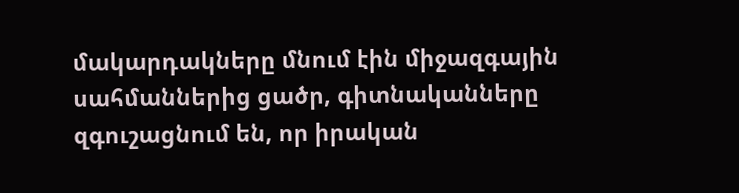մակարդակները մնում էին միջազգային սահմաններից ցածր, գիտնականները զգուշացնում են, որ իրական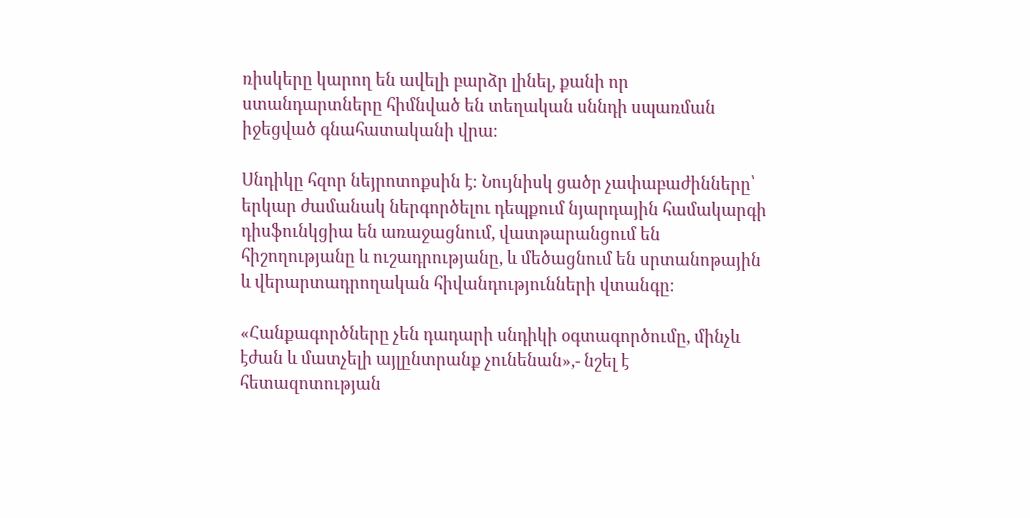ռիսկերը կարող են ավելի բարձր լինել, քանի որ ստանդարտները հիմնված են տեղական սննդի սպառման իջեցված գնահատականի վրա։

Սնդիկը հզոր նեյրոտոքսին է։ Նույնիսկ ցածր չափաբաժինները՝ երկար ժամանակ ներգործելու դեպքում նյարդային համակարգի դիսֆունկցիա են առաջացնում, վատթարանցում են հիշողությանը և ուշադրությանը, և մեծացնում են սրտանոթային և վերարտադրողական հիվանդությունների վտանգը։

«Հանքագործները չեն դադարի սնդիկի օգտագործումը, մինչև էժան և մատչելի այլընտրանք չունենան»,- նշել է հետազոտության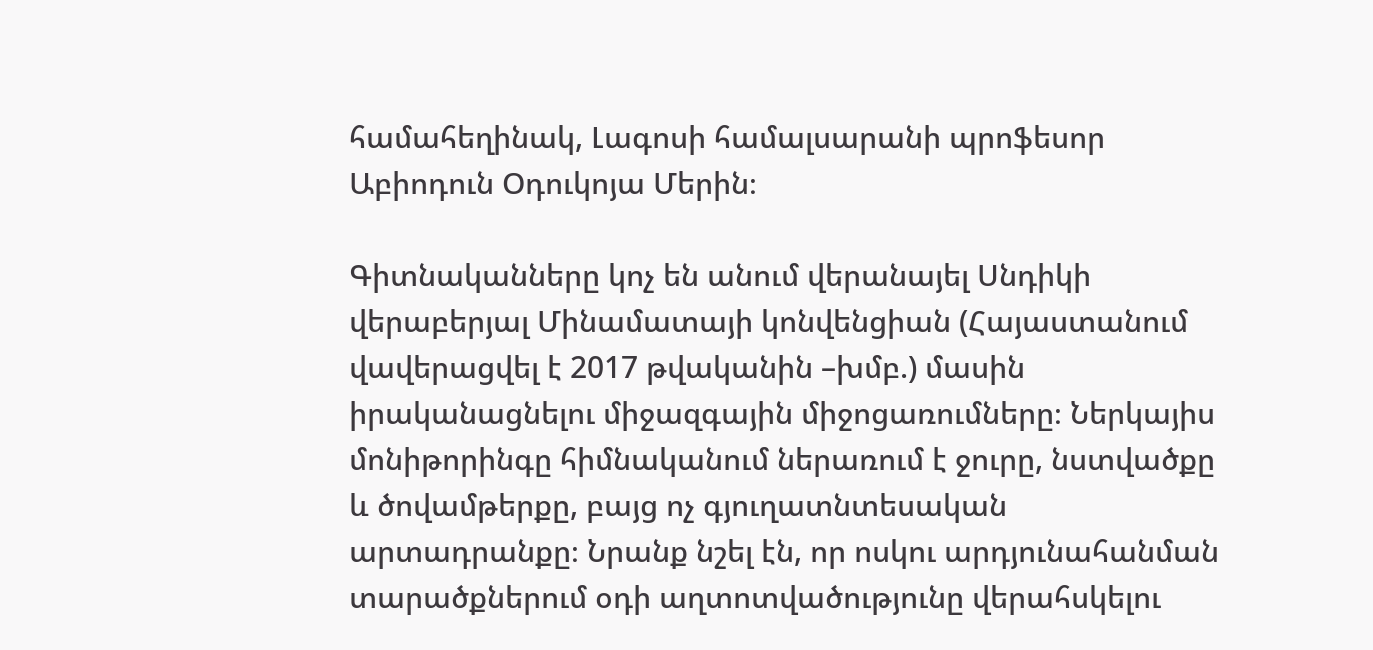համահեղինակ, Լագոսի համալսարանի պրոֆեսոր Աբիոդուն Օդուկոյա Մերին։

Գիտնականները կոչ են անում վերանայել Սնդիկի վերաբերյալ Մինամատայի կոնվենցիան (Հայաստանում վավերացվել է 2017 թվականին –խմբ.) մասին իրականացնելու միջազգային միջոցառումները։ Ներկայիս մոնիթորինգը հիմնականում ներառում է ջուրը, նստվածքը և ծովամթերքը, բայց ոչ գյուղատնտեսական արտադրանքը։ Նրանք նշել էն, որ ոսկու արդյունահանման տարածքներում օդի աղտոտվածությունը վերահսկելու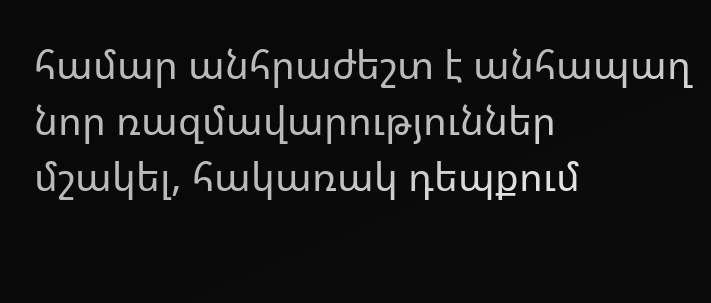համար անհրաժեշտ է անհապաղ նոր ռազմավարություններ մշակել, հակառակ դեպքում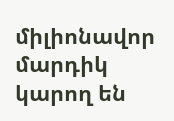միլիոնավոր մարդիկ կարող են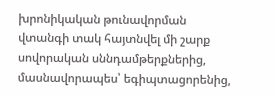խրոնիկական թունավորման վտանգի տակ հայտնվել մի շարք սովորական սննդամթերքներից, մասնավորապես՝ եգիպտացորենից,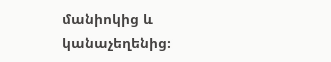մանիոկից և կանաչեղենից։